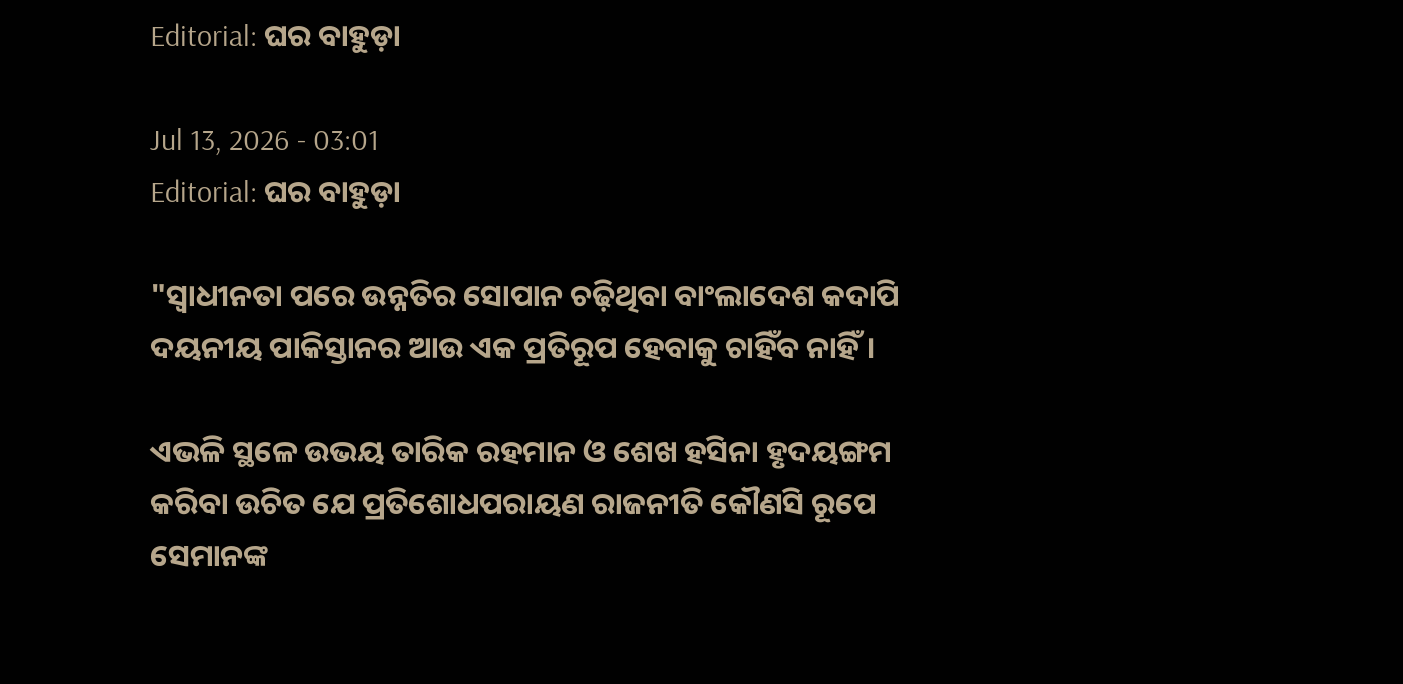Editorial: ଘର ବାହୁଡ଼ା

Jul 13, 2026 - 03:01
Editorial: ଘର ବାହୁଡ଼ା

"ସ୍ବାଧୀନତା ପରେ ଉନ୍ନତିର ସୋପାନ ଚଢ଼ିଥିବା ବାଂଲାଦେଶ କଦାପି ଦୟନୀୟ ପାକିସ୍ତାନର ଆଉ ଏକ ପ୍ରତିରୂପ ହେବାକୁ ଚାହିଁବ ନାହିଁ।

ଏଭଳି ସ୍ଥଳେ ଉଭୟ ତାରିକ ରହମାନ ଓ ଶେଖ ହସିନା ହୃଦୟଙ୍ଗମ କରିବା ଉଚିତ ଯେ ପ୍ରତିଶୋଧପରାୟଣ ରାଜନୀତି କୌଣସି ରୂପେ ସେମାନଙ୍କ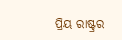ପ୍ରିୟ ରାଷ୍ଟ୍ରର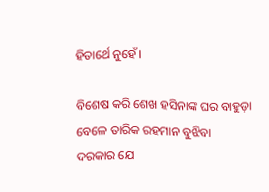ହିତାର୍ଥେ ନୁହେଁ।

ବିଶେଷ କରି ଶେଖ ହସିନାଙ୍କ ଘର ବାହୁଡ଼ା ବେଳେ ତାରିକ ରହମାନ ବୁଝିବା ଦରକାର ଯେ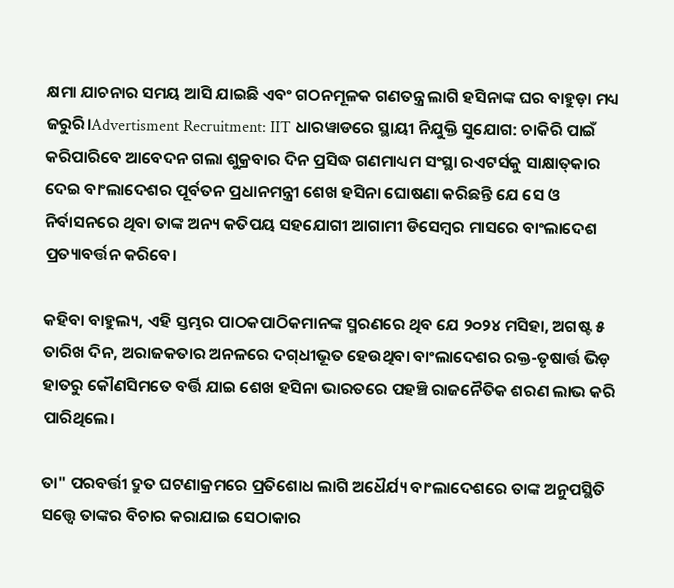କ୍ଷମା ଯାଚନାର ସମୟ ଆସି ଯାଇଛି ଏବଂ ଗଠନମୂଳକ ଗଣତନ୍ତ୍ର ଲାଗି ହସିନାଙ୍କ ଘର ବାହୁଡ଼ା ମଧ୍ୟ ଜରୁରି।Advertisment Recruitment: IIT ଧାରୱାଡରେ ସ୍ଥାୟୀ ନିଯୁକ୍ତି ସୁଯୋଗ: ଚାକିରି ପାଇଁ କରିପାରିବେ ଆବେଦନ ଗଲା ଶୁକ୍ରବାର ଦିନ ପ୍ରସିଦ୍ଧ ଗଣମାଧ୍ୟମ ସଂସ୍ଥା ରଏଟର୍ସକୁ ସାକ୍ଷାତ୍‌କାର ଦେଇ ବାଂଲାଦେଶର ପୂର୍ବତନ ପ୍ରଧାନମନ୍ତ୍ରୀ ଶେଖ ହସିନା ଘୋଷଣା କରିଛନ୍ତି ଯେ ସେ ଓ ନିର୍ବାସନରେ ଥିବା ତାଙ୍କ ଅନ୍ୟ କତିପୟ ସହଯୋଗୀ ଆଗାମୀ ଡିସେମ୍ବର ମାସରେ ବାଂଲାଦେଶ ପ୍ରତ୍ୟାବର୍ତ୍ତନ କରିବେ।

କହିବା ବାହୁଲ୍ୟ, ଏହି ସ୍ତମ୍ଭର ପାଠକପାଠିକମାନଙ୍କ ସ୍ମରଣରେ ଥିବ ଯେ ୨୦୨୪ ମସିହା, ଅଗଷ୍ଟ ୫ ତାରିଖ ଦିନ, ଅରାଜକତାର ଅନଳରେ ଦଗ୍‌ଧୀଭୂତ ହେଉଥିବା ବାଂଲାଦେଶର ରକ୍ତ-ତୃଷାର୍ତ୍ତ ଭିଡ଼ ହାତରୁ କୌଣସିମ‌ତେ ବର୍ତ୍ତି ଯାଇ ଶେଖ ହସିନା ଭାରତରେ ପହଞ୍ଚି ରାଜନୈତିକ ଶରଣ ଲାଭ କରି ପାରିଥିଲେ।

ତା" ପରବର୍ତ୍ତୀ ଦ୍ରୁତ ଘଟଣାକ୍ରମରେ ପ୍ରତିଶୋଧ ଲାଗି ଅଧୈର୍ଯ୍ୟ ବାଂଲାଦେଶରେ ତାଙ୍କ ଅନୁପସ୍ଥିତି ସତ୍ତ୍ବେ ତାଙ୍କର ବିଚାର କରାଯାଇ ସେଠାକାର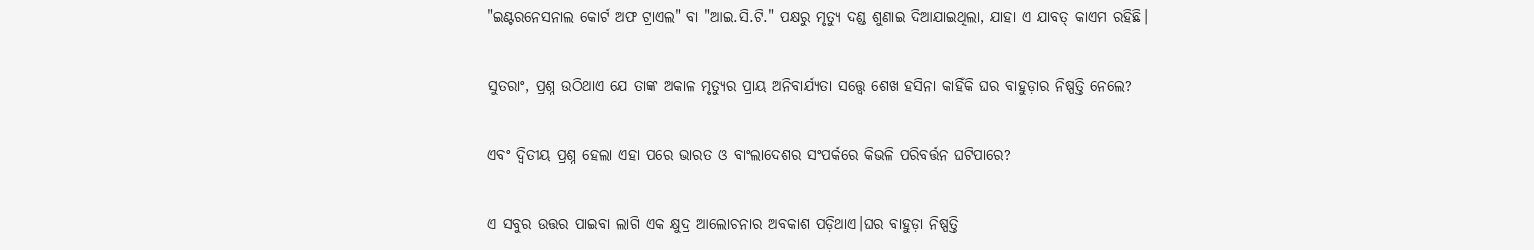"ଇଣ୍ଟରନେସନାଲ କୋର୍ଟ ଅଫ ଟ୍ରାଏଲ" ବା "ଆଇ.ସି.ଟି." ପକ୍ଷରୁ ମୃତ୍ୟୁ ଦଣ୍ଡ ଶୁଣାଇ ଦିଆଯାଇଥିଲା, ଯାହା ଏ ଯାବତ୍ କାଏମ ରହିଛି।

ସୁତରାଂ, ପ୍ରଶ୍ନ ଉଠିଥାଏ ଯେ ତାଙ୍କ ଅକାଳ ମୃତ୍ୟୁର ପ୍ରାୟ ଅନିବାର୍ଯ୍ୟତା ସତ୍ତ୍ବେ ଶେଖ ହସିନା କାହିଁକି ଘର ବାହୁଡ଼ାର ନିଷ୍ପତ୍ତି ନେଲେ?

ଏବଂ ଦ୍ବିତୀୟ ପ୍ରଶ୍ନ ହେଲା ଏହା ପରେ ଭାରତ ଓ ବାଂଲାଦେଶର ସଂପର୍କରେ କିଭଳି ପରିବର୍ତ୍ତନ ଘଟିପାରେ?

ଏ ସବୁର ଉତ୍ତର ପାଇବା ଲାଗି ଏକ କ୍ଷୁଦ୍ର ଆଲୋଚନାର ଅବକାଶ ପଡ଼ିଥାଏ।ଘର ବାହୁଡ଼ା ନିଷ୍ପତ୍ତି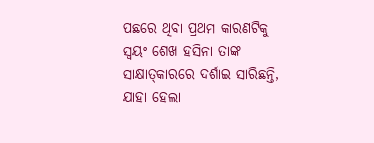ପଛରେ ଥିବା ପ୍ରଥମ କାରଣଟିକୁ ସ୍ବୟଂ ଶେଖ ହସିନା ତାଙ୍କ ସାକ୍ଷାତ୍‌କାରରେ ଦର୍ଶାଇ ସାରିଛନ୍ତି, ଯାହା ହେଲା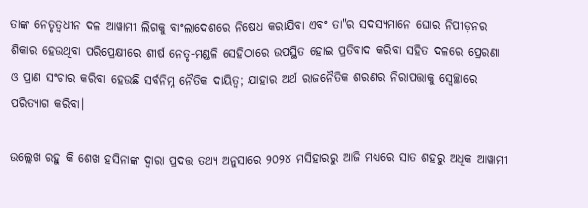ତାଙ୍କ ନେତୃତ୍ବଧୀନ ଦଳ ଆୱାମୀ ଲିଗକୁ ବାଂଲାଦେଶରେ ନିଷେଧ କରାଯିବା ଏବଂ ତା"ର ସଦସ୍ୟମାନେ ଘୋର ନିପୀଡ଼ନର ଶିକାର ହେଉଥିବା ପରିପ୍ରେକ୍ଷୀରେ ଶୀର୍ଷ ନେତୃ-ମଣ୍ଡଳି ସେହିଠାରେ ଉପସ୍ଥିତ ହୋଇ ପ୍ରତିବାଦ କରିବା ସହିତ ଦଳରେ ପ୍ରେରଣା ଓ ପ୍ରାଣ ସଂଚାର କରିବା ହେଉଛି ସର୍ବନିମ୍ନ ନୈତିକ ଦାୟିତ୍ବ; ଯାହାର ଅର୍ଥ ରାଜନୈତିକ ଶରଣର ନିରାପତ୍ତାକୁ ସ୍ବେଚ୍ଛାରେ ପରିତ୍ୟାଗ କରିବା।

ଉଲ୍ଲେଖ ରହୁ କି ଶେଖ ହସିନାଙ୍କ ଦ୍ବାରା ପ୍ରଦତ୍ତ ତଥ୍ୟ ଅନୁସାରେ ୨୦୨୪ ମସିହାରରୁ ଆଜି ମଧ୍ୟରେ ସାତ ଶହରୁ ଅଧିକ ଆୱାମୀ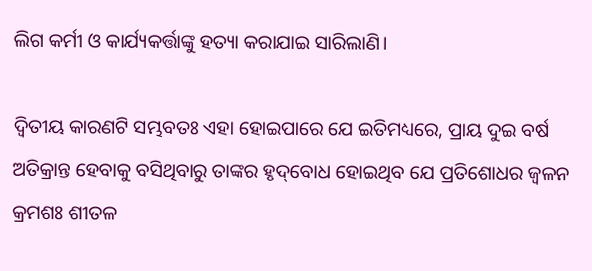ଲିଗ କର୍ମୀ ଓ କାର୍ଯ୍ୟକର୍ତ୍ତାଙ୍କୁ ହତ୍ୟା କରାଯାଇ ସାରିଲାଣି।

ଦ୍ବିତୀୟ କାରଣଟି ସମ୍ଭବତଃ ଏହା ହୋଇପାରେ ଯେ ଇତିମଧ୍ୟରେ, ପ୍ରାୟ ଦୁଇ ବର୍ଷ ଅତିକ୍ରାନ୍ତ ହେବାକୁ ବସିଥିବାରୁ ତାଙ୍କର ହୃଦ୍‌ବୋଧ ହୋଇଥିବ ଯେ ପ୍ରତିଶୋଧର ଜ୍ବଳନ କ୍ରମଶଃ ଶୀତଳ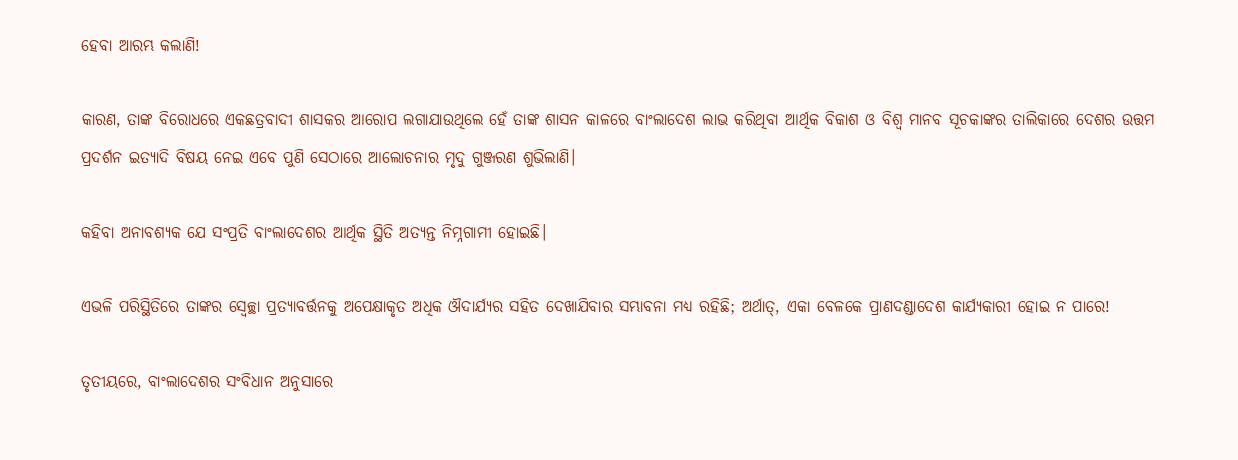ହେବା ଆରମ୍ଭ କଲାଣି!

କାରଣ, ତାଙ୍କ ବିରୋଧରେ ଏକଛତ୍ରବାଦୀ ଶାସକର ଆରୋପ ଲଗାଯାଉଥିଲେ ହେଁ ତାଙ୍କ ଶାସନ କାଳରେ ବାଂଲାଦେଶ ଲାଭ କରିଥିବା ଆର୍ଥିକ ବିକାଶ ଓ ବିଶ୍ବ ମାନବ ସୂଚକାଙ୍କର ତାଲିକାରେ ଦେଶର ଉତ୍ତମ ପ୍ରଦର୍ଶନ ଇତ୍ୟାଦି ବିଷୟ ନେଇ ଏବେ ପୁଣି ସେଠାରେ ଆଲୋଚନାର ମୃଦୁ ଗୁଞ୍ଜରଣ ଶୁଭିଲାଣି।

କହିବା ଅନାବଶ୍ୟକ ଯେ ସଂପ୍ରତି ବାଂଲାଦେଶର ଆର୍ଥିକ ସ୍ଥିତି ଅତ୍ୟନ୍ତ ନିମ୍ନଗାମୀ ହୋଇଛି।

ଏଭଳି ପରିସ୍ଥିତିରେ ତାଙ୍କର ସ୍ବେଚ୍ଛା ପ୍ରତ୍ୟାବର୍ତ୍ତନକୁ ଅପେକ୍ଷାକୃତ ଅଧିକ ଔଦାର୍ଯ୍ୟର ସହିତ ଦେଖାଯିବାର ସମ୍ଭାବନା ମଧ୍ୟ ରହିଛି; ଅର୍ଥାତ୍, ଏକା ବେଳକେ ପ୍ରାଣଦଣ୍ଡା‌ଦେଶ କାର୍ଯ୍ୟକାରୀ ହୋଇ ନ ପାରେ!

ତୃତୀୟରେ, ବାଂଲାଦେଶର ସଂବିଧାନ ଅନୁସାରେ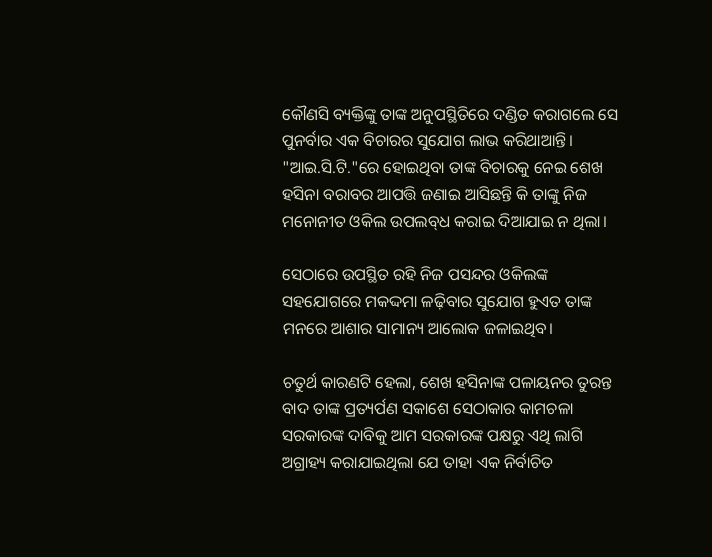କୌଣସି ବ୍ୟକ୍ତିଙ୍କୁ ତାଙ୍କ ଅନୁପସ୍ଥିତିରେ ଦଣ୍ଡିତ କରାଗଲେ ସେ ପୁନର୍ବାର ଏକ ବିଚାରର ସୁଯୋଗ ଲାଭ କରିଥାଆନ୍ତି। "ଆଇ.ସି.ଟି."ରେ ହୋଇଥିବା ତାଙ୍କ ବିଚାରକୁ ନେଇ ଶେଖ ହସିନା ବରାବର ଆପତ୍ତି ଜଣାଇ ଆସିଛନ୍ତି କି ତାଙ୍କୁ ନିଜ ମନୋନୀତ ଓକିଲ ଉପଲବ୍‌ଧ କରାଇ ଦିଆଯାଇ ନ ଥିଲା।

ସେଠାରେ ଉପସ୍ଥିତ ରହି ନିଜ ପସନ୍ଦର ଓକିଲଙ୍କ ସହଯୋଗରେ ମକଦ୍ଦମା ଳଢ଼ିବାର ସୁଯୋଗ ହୁଏତ ତାଙ୍କ ମନରେ ଆଶାର ସାମାନ୍ୟ ଆଲୋକ ଜଳାଇଥିବ।

ଚତୁର୍ଥ କାରଣଟି ହେଲା, ଶେଖ ହସିନାଙ୍କ ପଳାୟନର ତୁରନ୍ତ ବାଦ ତାଙ୍କ ପ୍ରତ୍ୟର୍ପଣ ସକାଶେ ସେଠାକାର କାମଚଳା ସରକାରଙ୍କ ଦାବିକୁ ଆମ ସରକାରଙ୍କ ପକ୍ଷରୁ ଏଥି ଲାଗି ଅଗ୍ରାହ୍ୟ କରାଯାଇଥିଲା ଯେ ତାହା ଏକ ନିର୍ବାଚିତ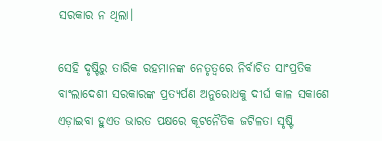ସରକାର ନ ଥିଲା।

ସେହି ଦୃଷ୍ଟିରୁ ତାରିକ ରହମାନଙ୍କ ନେତୃତ୍ବରେ ନିର୍ବାଚିତ ସାଂପ୍ରତିକ ବାଂଲାଦେଶୀ ସରକାରଙ୍କ ପ୍ରତ୍ୟର୍ପଣ ଅନୁରୋଧକୁ ଦୀର୍ଘ କାଳ ସକାଶେ ଏଡ଼ାଇବା ହୁଏତ ଭାରତ ପକ୍ଷରେ କୂଟନୈତିକ ଜଟିଳତା ସୃଷ୍ଟି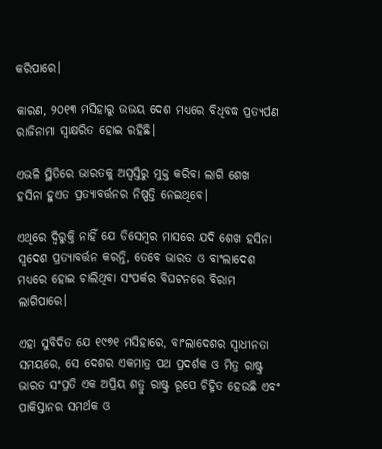କରିପାରେ।

କାରଣ, ୨୦୧୩ ମସିହାରୁ ଉଭୟ ଦେଶ ମଧ୍ୟରେ ବିଧିବଦ୍ଧ ପ୍ରତ୍ୟର୍ପଣ ରାଜିନାମା ସ୍ବାକ୍ଷରିତ ହୋଇ ରହିଛି।

ଏଭଳି ସ୍ଥିତିରେ ଭାରତକୁ ଅସ୍ବସ୍ତିରୁ ମୁକ୍ତ କରିବା ଲାଗି ଶେଖ ହସିନା ହୁଏତ ପ୍ରତ୍ୟାବର୍ତ୍ତନର ନିଷ୍ପତ୍ତି ନେଇଥିବେ।

ଏଥିରେ ଦ୍ବିରୁକ୍ତି ନାହିଁ ଯେ ଡିସେମ୍ବର ମାସରେ ଯଦି ଶେଖ ହସିନା ସ୍ବଦେଶ ପ୍ରତ୍ୟାବର୍ତ୍ତନ କରନ୍ତି, ତେବେ ଭାରତ ଓ ବାଂଲାଦେଶ ମଧ୍ୟରେ ହୋଇ ଚାଲିଥିବା ସଂପର୍କର ବିଘଟନରେ ବିରାମ ଲାଗିପାରେ।

ଏହା ସୁବିଦିତ ଯେ ୧୯୭୧ ମସିହାରେ, ବାଂଲାଦେଶର ସ୍ବାଧୀନତା ସମୟରେ, ସେ ଦେଶର ଏକମାତ୍ର ପଥ ପ୍ରଦର୍ଶକ ଓ ମିତ୍ର ରାଷ୍ଟ୍ର ଭାରତ ସଂପ୍ରତି ଏକ ଅପ୍ରିୟ ଶତ୍ରୁ ରାଷ୍ଟ୍ର ରୂପେ ଚିହ୍ନିତ ହେଉଛି ଏବଂ ପାକିସ୍ତାନର ସମର୍ଥକ ଓ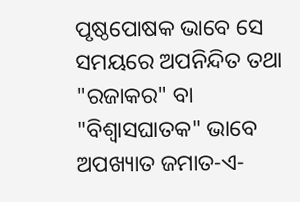ପୃଷ୍ଠପୋଷକ ଭାବେ ସେ ସମୟରେ ଅପନିନ୍ଦିତ ତଥା "ରଜାକର" ବା "ବିଶ୍ବାସଘାତକ" ଭାବେ ଅପଖ୍ୟାତ ଜମାତ-ଏ-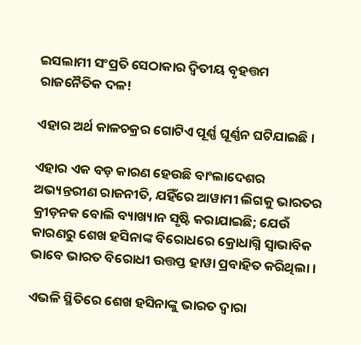ଇସଲାମୀ ସଂପ୍ରତି ସେଠାକାର ଦ୍ବିତୀୟ ବୃହତ୍ତମ ରାଜନୈତିକ ଦଳ!

ଏହାର ଅର୍ଥ କାଳଚକ୍ରର ଗୋଟିଏ ପୂର୍ଣ୍ଣ ଘୂର୍ଣ୍ଣନ ଘଟିଯାଇଛି।

ଏହାର ଏକ ବଡ଼ କାରଣ ହେଉଛି ବାଂଲାଦେଶର ଅଭ୍ୟନ୍ତରୀଣ ରାଜନୀତି, ଯହିଁରେ ଆୱାମୀ ଲିଗକୁ ଭାରତର କ୍ରୀଡ଼ନକ ବୋଲି ବ୍ୟାଖ୍ୟାନ ସୃଷ୍ଟି କରାଯାଇଛି; ଯେଉଁ କାରଣରୁ ଶେଖ ହସିନାଙ୍କ ବିରୋଧରେ କ୍ରୋଧାଗ୍ନି ସ୍ବାଭାବିକ ଭାବେ ଭାରତ ବିରୋଧୀ ଉତ୍ତପ୍ତ ହାୱା ପ୍ରବାହିତ କରିଥିଲା।

ଏଭଳି ସ୍ଥିତିରେ ଶେଖ ହସିନାଙ୍କୁ ଭାରତ ଦ୍ବାରା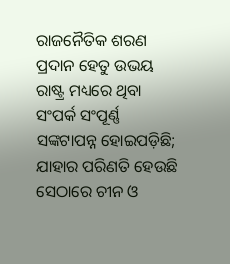ରାଜନୈତିକ ଶରଣ ପ୍ରଦାନ ହେତୁ ଉଭୟ ରାଷ୍ଟ୍ର ମଧ୍ୟରେ ଥିବା ସଂପର୍କ ସଂପୂର୍ଣ୍ଣ ସଙ୍କଟାପନ୍ନ ହୋଇପଡ଼ିଛି; ଯାହାର ପରିଣତି ହେଉଛି ସେଠାରେ ଚୀନ ଓ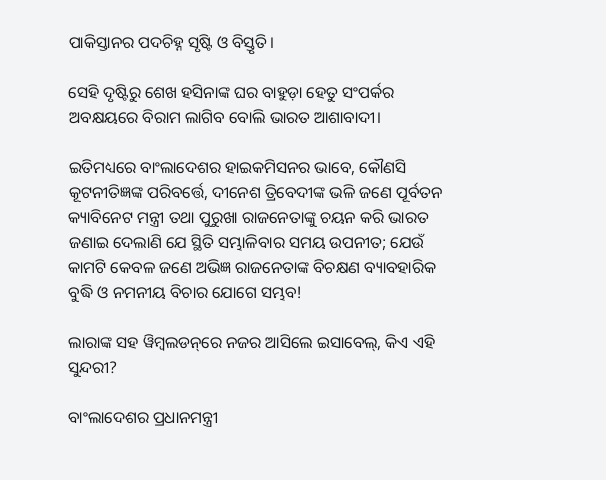ପାକିସ୍ତାନର ପଦଚିହ୍ନ ସୃଷ୍ଟି ଓ ବିସ୍ତୃତି।

ସେହି ଦୃଷ୍ଟିରୁ ଶେଖ ହସିନାଙ୍କ ଘର ବାହୁଡ଼ା ହେତୁ ସଂପର୍କର ଅବକ୍ଷୟରେ ବିରାମ ଲାଗିବ ବୋଲି ଭାରତ ଆଶାବାଦୀ।

ଇତିମଧ୍ୟରେ ବାଂଲାଦେଶର ହାଇକମିସନର ଭାବେ, କୌଣସି କୂଟନୀତିଜ୍ଞଙ୍କ ପରିବର୍ତ୍ତେ, ଦୀନେଶ ତ୍ରିବେଦୀଙ୍କ ଭଳି ଜଣେ ପୂର୍ବତନ କ୍ୟା‌ବିନେଟ ମନ୍ତ୍ରୀ ତଥା ପୁରୁଖା ରାଜନେତାଙ୍କୁ ଚୟନ କରି ଭାରତ ଜଣାଇ ଦେଲାଣି ଯେ ସ୍ଥିତି ସମ୍ଭାଳିବାର ସମୟ ଉପନୀତ; ଯେଉଁ କାମଟି କେବଳ ଜଣେ ଅଭିଜ୍ଞ ରାଜନେତାଙ୍କ ବିଚକ୍ଷଣ ବ୍ୟାବହାରିକ ବୁଦ୍ଧି ଓ ନମନୀୟ ବିଚାର ଯୋଗେ ସମ୍ଭବ!

ଲାରାଙ୍କ ସହ ୱିମ୍ବଲଡନ୍‌ରେ ନଜର ଆସିଲେ ଇସାବେଲ୍, କିଏ ଏହି ସୁନ୍ଦରୀ?

ବାଂଲାଦେଶର ପ୍ରଧାନମନ୍ତ୍ରୀ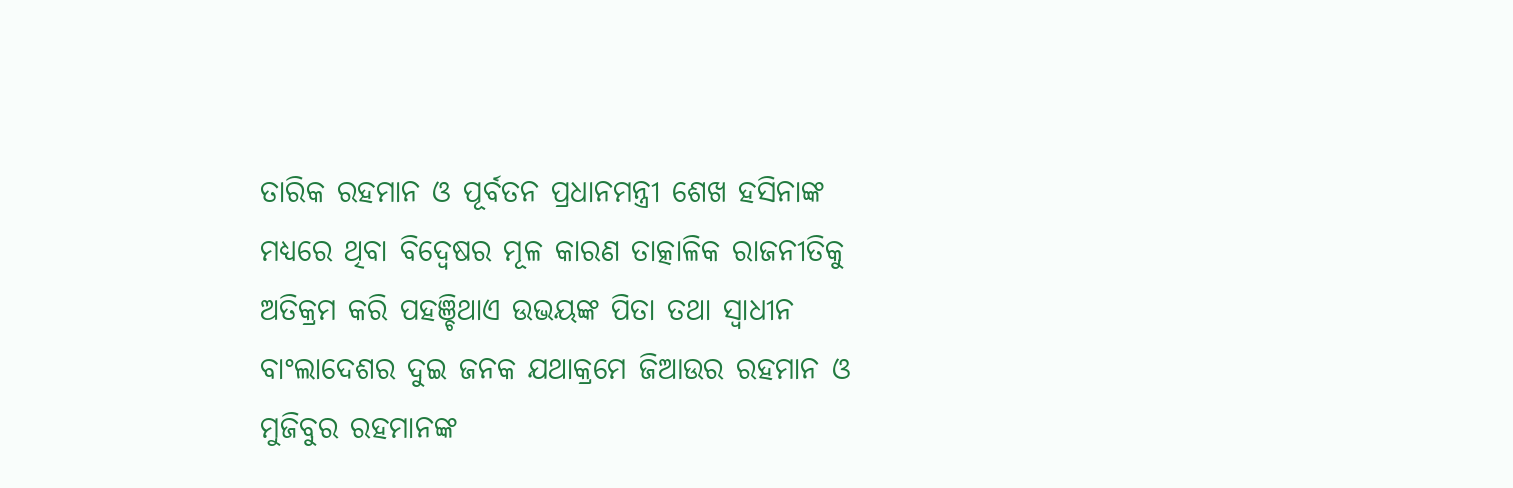ତାରିକ ରହମାନ ଓ ପୂର୍ବତନ ପ୍ରଧାନମନ୍ତ୍ରୀ ଶେଖ ହସିନାଙ୍କ ମଧ୍ୟରେ ଥିବା ବିଦ୍ବେଷର ମୂଳ କାରଣ ତାତ୍କାଳିକ ରାଜନୀତିକୁ ଅତିକ୍ରମ କରି ପହଞ୍ଚିଥାଏ ଉଭୟଙ୍କ ପିତା ତଥା ସ୍ବାଧୀନ ବାଂଲାଦେଶର ଦୁଇ ଜନକ ଯଥାକ୍ରମେ ଜିଆଉର ରହମାନ ଓ ମୁଜିବୁର ରହମାନଙ୍କ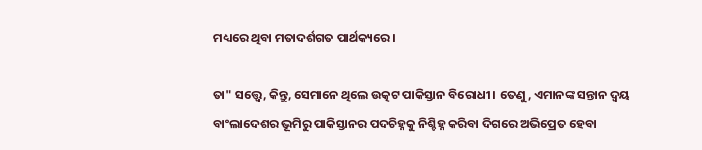ମଧ୍ୟରେ ଥିବା ମତାଦର୍ଶଗତ ପାର୍ଥକ୍ୟରେ।

ତା" ସତ୍ତ୍ବେ, କିନ୍ତୁ, ସେମାନେ ଥିଲେ ଉତ୍କଟ ପାକିସ୍ତାନ ବିରୋଧୀ। ‌ତେଣୁ, ଏମାନଙ୍କ ସନ୍ତାନ ଦ୍ବୟ ବାଂଲାଦେଶର ଭୂମିରୁ ପାକିସ୍ତାନର ପଦଚିହ୍ନକୁ ନିଶ୍ଚିହ୍ନ କରିବା ଦିଗରେ ଅଭିପ୍ରେତ ହେବା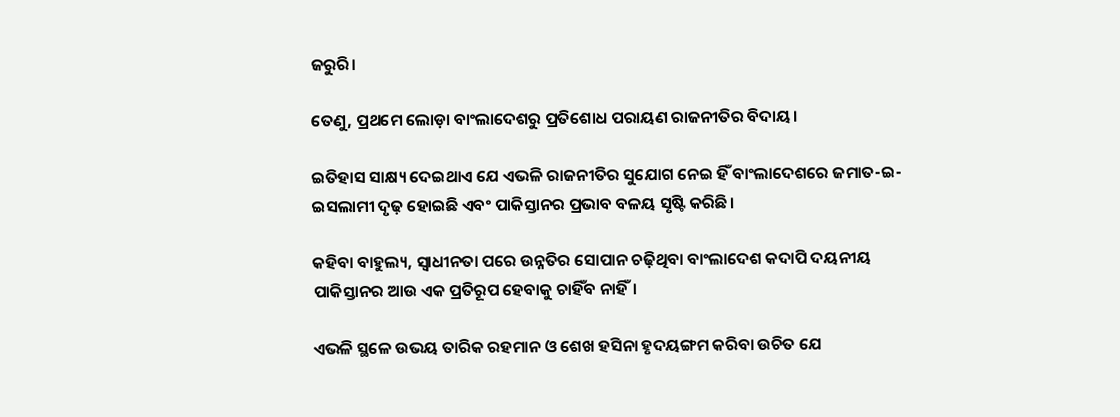ଜରୁରି।

ତେଣୁ, ପ୍ରଥମେ ଲୋଡ଼ା ବାଂଲାଦେଶରୁ ପ୍ରତିଶୋଧ ପରାୟଣ ରାଜନୀତିର ବିଦାୟ।

ଇତିହାସ ସାକ୍ଷ୍ୟ ଦେଇଥାଏ ଯେ ଏଭଳି ରାଜନୀତିର ସୁଯୋଗ ନେଇ ହିଁ ବାଂଲାଦେଶରେ ଜମାତ-ଇ-ଇସଲାମୀ ଦୃଢ଼ ହୋଇଛି ଏବଂ ପାକିସ୍ତାନର ପ୍ରଭାବ ବଳୟ ସୃଷ୍ଟି କରିଛି।

କହିବା ବାହୁଲ୍ୟ, ସ୍ବାଧୀନତା ପରେ ଉନ୍ନତିର ସୋପାନ ଚଢ଼ିଥିବା ବାଂଲାଦେଶ କଦାପି ଦୟନୀୟ ପାକିସ୍ତାନର ଆଉ ଏକ ପ୍ରତିରୂପ ହେବାକୁ ଚାହିଁବ ନାହିଁ।

ଏଭଳି ସ୍ଥଳେ ଉଭୟ ତାରିକ ରହମାନ ଓ ଶେଖ ହସିନା ହୃଦୟଙ୍ଗମ କରିବା ଉଚିତ ଯେ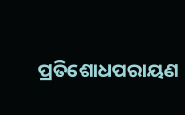ପ୍ରତିଶୋଧପରାୟଣ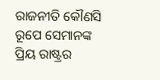ରାଜନୀତି କୌଣସି ରୂପେ ସେମାନଙ୍କ ପ୍ରିୟ ରାଷ୍ଟ୍ରର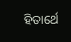ହିତାର୍ଥେ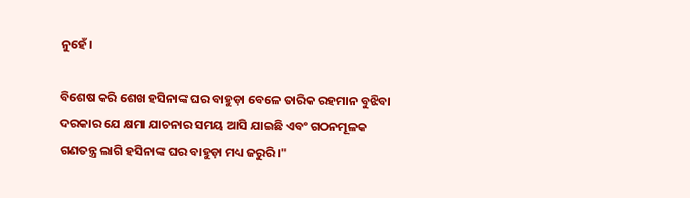ନୁହେଁ।

ବିଶେଷ କରି ଶେଖ ହସିନାଙ୍କ ଘର ବାହୁଡ଼ା ବେଳେ ତାରିକ ରହମାନ ବୁଝିବା ଦରକାର ଯେ କ୍ଷମା ଯାଚନାର ସମୟ ଆସି ଯାଇଛି ଏବଂ ଗଠନମୂଳକ ଗଣତନ୍ତ୍ର ଲାଗି ହସିନାଙ୍କ ଘର ବାହୁଡ଼ା ମଧ୍ୟ ଜରୁରି।"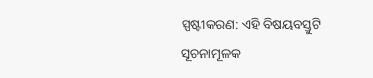ସ୍ପଷ୍ଟୀକରଣ: ଏହି ବିଷୟବସ୍ତୁଟି ସୂଚନାମୂଳକ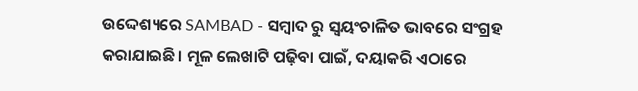ଉଦ୍ଦେଶ୍ୟରେ SAMBAD - ସମ୍ବାଦ ରୁ ସ୍ୱୟଂଚାଳିତ ଭାବରେ ସଂଗ୍ରହ କରାଯାଇଛି। ମୂଳ ଲେଖାଟି ପଢ଼ିବା ପାଇଁ, ଦୟାକରି ଏଠାରେ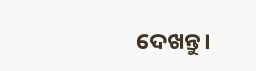ଦେଖନ୍ତୁ।